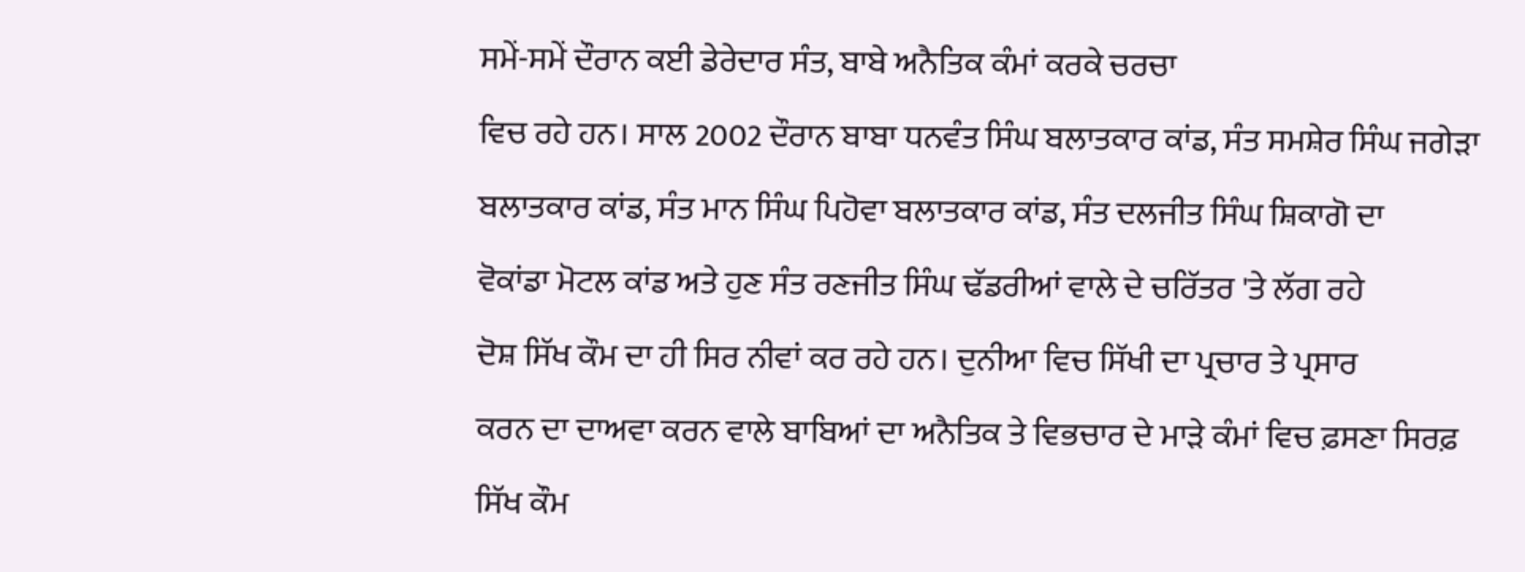ਸਮੇਂ-ਸਮੇਂ ਦੌਰਾਨ ਕਈ ਡੇਰੇਦਾਰ ਸੰਤ, ਬਾਬੇ ਅਨੈਤਿਕ ਕੰਮਾਂ ਕਰਕੇ ਚਰਚਾ
ਵਿਚ ਰਹੇ ਹਨ। ਸਾਲ 2002 ਦੌਰਾਨ ਬਾਬਾ ਧਨਵੰਤ ਸਿੰਘ ਬਲਾਤਕਾਰ ਕਾਂਡ, ਸੰਤ ਸਮਸ਼ੇਰ ਸਿੰਘ ਜਗੇੜਾ
ਬਲਾਤਕਾਰ ਕਾਂਡ, ਸੰਤ ਮਾਨ ਸਿੰਘ ਪਿਹੋਵਾ ਬਲਾਤਕਾਰ ਕਾਂਡ, ਸੰਤ ਦਲਜੀਤ ਸਿੰਘ ਸ਼ਿਕਾਗੋ ਦਾ
ਵੋਕਾਂਡਾ ਮੋਟਲ ਕਾਂਡ ਅਤੇ ਹੁਣ ਸੰਤ ਰਣਜੀਤ ਸਿੰਘ ਢੱਡਰੀਆਂ ਵਾਲੇ ਦੇ ਚਰਿੱਤਰ 'ਤੇ ਲੱਗ ਰਹੇ
ਦੋਸ਼ ਸਿੱਖ ਕੌਮ ਦਾ ਹੀ ਸਿਰ ਨੀਵਾਂ ਕਰ ਰਹੇ ਹਨ। ਦੁਨੀਆ ਵਿਚ ਸਿੱਖੀ ਦਾ ਪ੍ਰਚਾਰ ਤੇ ਪ੍ਰਸਾਰ
ਕਰਨ ਦਾ ਦਾਅਵਾ ਕਰਨ ਵਾਲੇ ਬਾਬਿਆਂ ਦਾ ਅਨੈਤਿਕ ਤੇ ਵਿਭਚਾਰ ਦੇ ਮਾੜੇ ਕੰਮਾਂ ਵਿਚ ਫ਼ਸਣਾ ਸਿਰਫ਼
ਸਿੱਖ ਕੌਮ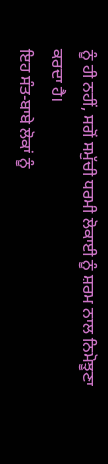ਨੂੰ ਹੀ ਨਹੀਂ, ਸਗੋਂ ਸਮੁੱਚੀ ਧਰਮੀ ਲੋਕਾਈ ਨੂੰ ਸ਼ਰਮ ਨਾਲ ਨਿਮੋਝੂਣਾ ਕਰਦਾ ਹੈ।
ਇਹ ਸੰਤ-ਬਾਬੇ ਲੋਕਾਂ ਨੂੰ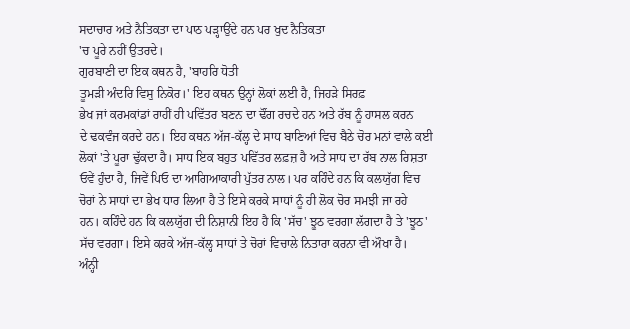ਸਦਾਚਾਰ ਅਤੇ ਨੈਤਿਕਤਾ ਦਾ ਪਾਠ ਪੜ੍ਹਾਉਂਦੇ ਹਨ ਪਰ ਖੁਦ ਨੈਤਿਕਤਾ
'ਚ ਪੂਰੇ ਨਹੀਂ ਉਤਰਦੇ।
ਗੁਰਬਾਣੀ ਦਾ ਇਕ ਕਥਨ ਹੈ, 'ਬਾਹਰਿ ਧੋਤੀ
ਤੂਮੜੀ ਅੰਦਰਿ ਵਿਸੁ ਨਿਕੋਰ।' ਇਹ ਕਥਨ ਉਨ੍ਹਾਂ ਲੋਕਾਂ ਲਈ ਹੈ, ਜਿਹੜੇ ਸਿਰਫ਼
ਭੇਖ ਜਾਂ ਕਰਮਕਾਂਡਾਂ ਰਾਹੀਂ ਹੀ ਪਵਿੱਤਰ ਬਣਨ ਦਾ ਢੌਂਗ ਰਚਦੇ ਹਨ ਅਤੇ ਰੱਬ ਨੂੰ ਹਾਸਲ ਕਰਨ
ਦੇ ਢਕਵੰਜ ਕਰਦੇ ਹਨ। ਇਹ ਕਥਨ ਅੱਜ-ਕੱਲ੍ਹ ਦੇ ਸਾਧ ਬਾਣਿਆਂ ਵਿਚ ਬੈਠੇ ਚੋਰ ਮਨਾਂ ਵਾਲੇ ਕਈ
ਲੋਕਾਂ 'ਤੇ ਪੂਰਾ ਢੁੱਕਦਾ ਹੈ। ਸਾਧ ਇਕ ਬਹੁਤ ਪਵਿੱਤਰ ਲਫ਼ਜ਼ ਹੈ ਅਤੇ ਸਾਧ ਦਾ ਰੱਬ ਨਾਲ ਰਿਸ਼ਤਾ
ਓਵੇਂ ਹੁੰਦਾ ਹੈ, ਜਿਵੇਂ ਪਿਓ ਦਾ ਆਗਿਆਕਾਰੀ ਪੁੱਤਰ ਨਾਲ। ਪਰ ਕਹਿੰਦੇ ਹਨ ਕਿ ਕਲਯੁੱਗ ਵਿਚ
ਚੋਰਾਂ ਨੇ ਸਾਧਾਂ ਦਾ ਭੇਖ ਧਾਰ ਲਿਆ ਹੈ ਤੇ ਇਸੇ ਕਰਕੇ ਸਾਧਾਂ ਨੂੰ ਹੀ ਲੋਕ ਚੋਰ ਸਮਝੀ ਜਾ ਰਹੇ
ਹਨ। ਕਹਿੰਦੇ ਹਨ ਕਿ ਕਲਯੁੱਗ ਦੀ ਨਿਸ਼ਾਨੀ ਇਹ ਹੈ ਕਿ 'ਸੱਚ' ਝੂਠ ਵਰਗਾ ਲੱਗਦਾ ਹੈ ਤੇ 'ਝੂਠ'
ਸੱਚ ਵਰਗਾ। ਇਸੇ ਕਰਕੇ ਅੱਜ-ਕੱਲ੍ਹ ਸਾਧਾਂ ਤੇ ਚੋਰਾਂ ਵਿਚਾਲੇ ਨਿਤਾਰਾ ਕਰਨਾ ਵੀ ਔਖਾ ਹੈ।
ਅੰਨ੍ਹੀ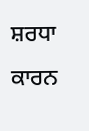ਸ਼ਰਧਾ ਕਾਰਨ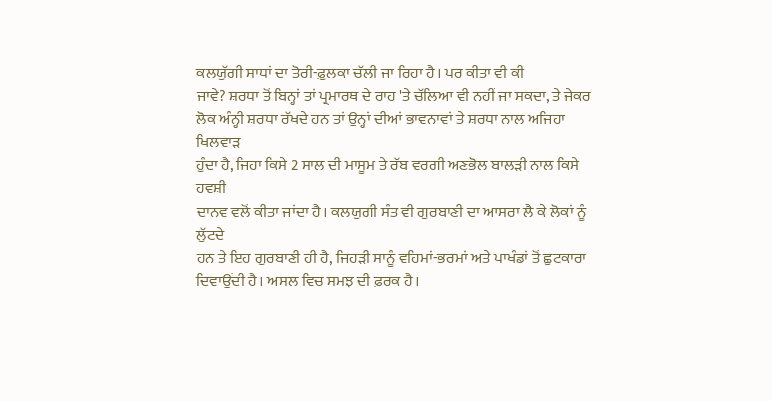ਕਲਯੁੱਗੀ ਸਾਧਾਂ ਦਾ ਤੋਰੀ-ਫ਼ੁਲਕਾ ਚੱਲੀ ਜਾ ਰਿਹਾ ਹੈ। ਪਰ ਕੀਤਾ ਵੀ ਕੀ
ਜਾਵੇ? ਸ਼ਰਧਾ ਤੋਂ ਬਿਨ੍ਹਾਂ ਤਾਂ ਪ੍ਰਮਾਰਥ ਦੇ ਰਾਹ 'ਤੇ ਚੱਲਿਆ ਵੀ ਨਹੀਂ ਜਾ ਸਕਦਾ, ਤੇ ਜੇਕਰ
ਲੋਕ ਅੰਨ੍ਹੀ ਸ਼ਰਧਾ ਰੱਖਦੇ ਹਨ ਤਾਂ ਉਨ੍ਹਾਂ ਦੀਆਂ ਭਾਵਨਾਵਾਂ ਤੇ ਸ਼ਰਧਾ ਨਾਲ ਅਜਿਹਾ ਖਿਲਵਾੜ
ਹੁੰਦਾ ਹੈ, ਜਿਹਾ ਕਿਸੇ 2 ਸਾਲ ਦੀ ਮਾਸੂਮ ਤੇ ਰੱਬ ਵਰਗੀ ਅਣਭੋਲ ਬਾਲੜੀ ਨਾਲ ਕਿਸੇ ਹਵਸ਼ੀ
ਦਾਨਵ ਵਲੋਂ ਕੀਤਾ ਜਾਂਦਾ ਹੈ। ਕਲਯੁਗੀ ਸੰਤ ਵੀ ਗੁਰਬਾਣੀ ਦਾ ਆਸਰਾ ਲੈ ਕੇ ਲੋਕਾਂ ਨੂੰ ਲੁੱਟਦੇ
ਹਨ ਤੇ ਇਹ ਗੁਰਬਾਣੀ ਹੀ ਹੈ, ਜਿਹੜੀ ਸਾਨੂੰ ਵਹਿਮਾਂ-ਭਰਮਾਂ ਅਤੇ ਪਾਖੰਡਾਂ ਤੋਂ ਛੁਟਕਾਰਾ
ਦਿਵਾਉਂਦੀ ਹੈ। ਅਸਲ ਵਿਚ ਸਮਝ ਦੀ ਫ਼ਰਕ ਹੈ।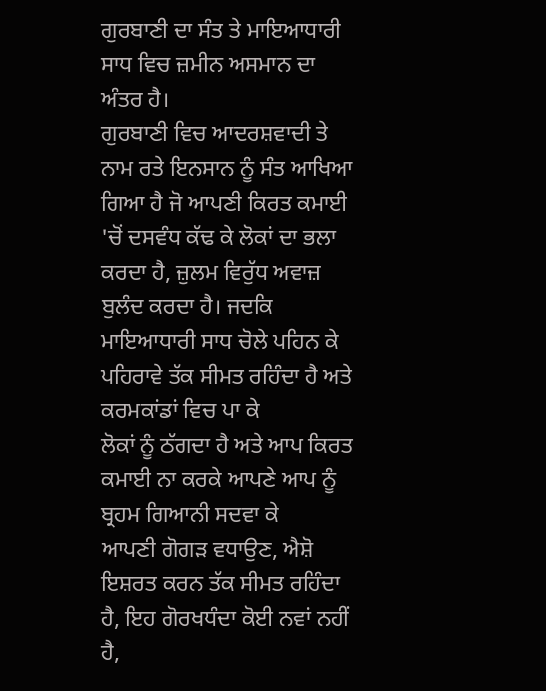ਗੁਰਬਾਣੀ ਦਾ ਸੰਤ ਤੇ ਮਾਇਆਧਾਰੀ ਸਾਧ ਵਿਚ ਜ਼ਮੀਨ ਅਸਮਾਨ ਦਾ ਅੰਤਰ ਹੈ।
ਗੁਰਬਾਣੀ ਵਿਚ ਆਦਰਸ਼ਵਾਦੀ ਤੇ ਨਾਮ ਰਤੇ ਇਨਸਾਨ ਨੂੰ ਸੰਤ ਆਖਿਆ ਗਿਆ ਹੈ ਜੋ ਆਪਣੀ ਕਿਰਤ ਕਮਾਈ
'ਚੋਂ ਦਸਵੰਧ ਕੱਢ ਕੇ ਲੋਕਾਂ ਦਾ ਭਲਾ ਕਰਦਾ ਹੈ, ਜ਼ੁਲਮ ਵਿਰੁੱਧ ਅਵਾਜ਼ ਬੁਲੰਦ ਕਰਦਾ ਹੈ। ਜਦਕਿ
ਮਾਇਆਧਾਰੀ ਸਾਧ ਚੋਲੇ ਪਹਿਨ ਕੇ ਪਹਿਰਾਵੇ ਤੱਕ ਸੀਮਤ ਰਹਿੰਦਾ ਹੈ ਅਤੇ ਕਰਮਕਾਂਡਾਂ ਵਿਚ ਪਾ ਕੇ
ਲੋਕਾਂ ਨੂੰ ਠੱਗਦਾ ਹੈ ਅਤੇ ਆਪ ਕਿਰਤ ਕਮਾਈ ਨਾ ਕਰਕੇ ਆਪਣੇ ਆਪ ਨੂੰ ਬ੍ਰਹਮ ਗਿਆਨੀ ਸਦਵਾ ਕੇ
ਆਪਣੀ ਗੋਗੜ ਵਧਾਉਣ, ਐਸ਼ੋ ਇਸ਼ਰਤ ਕਰਨ ਤੱਕ ਸੀਮਤ ਰਹਿੰਦਾ ਹੈ, ਇਹ ਗੋਰਖਧੰਦਾ ਕੋਈ ਨਵਾਂ ਨਹੀਂ
ਹੈ,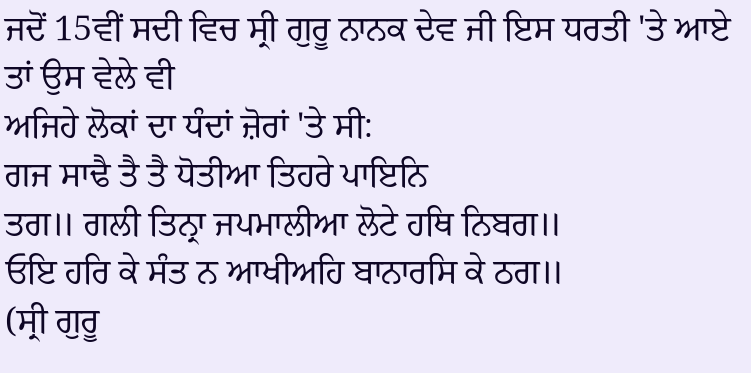ਜਦੋਂ 15ਵੀਂ ਸਦੀ ਵਿਚ ਸ੍ਰੀ ਗੁਰੂ ਨਾਨਕ ਦੇਵ ਜੀ ਇਸ ਧਰਤੀ 'ਤੇ ਆਏ ਤਾਂ ਉਸ ਵੇਲੇ ਵੀ
ਅਜਿਹੇ ਲੋਕਾਂ ਦਾ ਧੰਦਾਂ ਜ਼ੋਰਾਂ 'ਤੇ ਸੀ:
ਗਜ ਸਾਢੈ ਤੈ ਤੈ ਧੋਤੀਆ ਤਿਹਰੇ ਪਾਇਨਿ
ਤਗ॥ ਗਲੀ ਤਿਨ੍ਰਾ ਜਪਮਾਲੀਆ ਲੋਟੇ ਹਥਿ ਨਿਬਗ॥
ਓਇ ਹਰਿ ਕੇ ਸੰਤ ਨ ਆਖੀਅਹਿ ਬਾਨਾਰਸਿ ਕੇ ਠਗ॥
(ਸ੍ਰੀ ਗੁਰੂ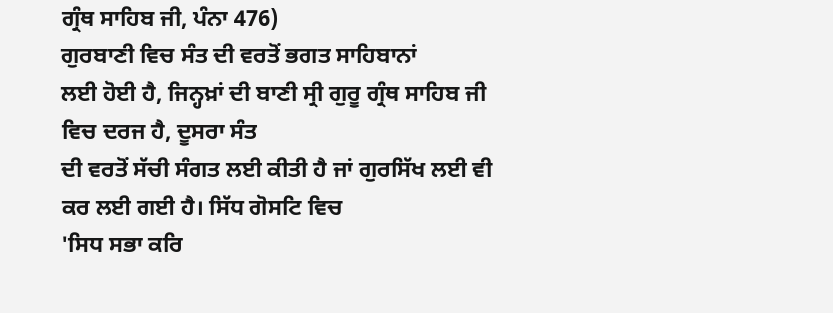ਗ੍ਰੰਥ ਸਾਹਿਬ ਜੀ, ਪੰਨਾ 476)
ਗੁਰਬਾਣੀ ਵਿਚ ਸੰਤ ਦੀ ਵਰਤੋਂ ਭਗਤ ਸਾਹਿਬਾਨਾਂ
ਲਈ ਹੋਈ ਹੈ, ਜਿਨ੍ਹਖ਼ਾਂ ਦੀ ਬਾਣੀ ਸ੍ਰੀ ਗੁਰੂ ਗ੍ਰੰਥ ਸਾਹਿਬ ਜੀ ਵਿਚ ਦਰਜ ਹੈ, ਦੂਸਰਾ ਸੰਤ
ਦੀ ਵਰਤੋਂ ਸੱਚੀ ਸੰਗਤ ਲਈ ਕੀਤੀ ਹੈ ਜਾਂ ਗੁਰਸਿੱਖ ਲਈ ਵੀ ਕਰ ਲਈ ਗਈ ਹੈ। ਸਿੱਧ ਗੋਸਟਿ ਵਿਚ
'ਸਿਧ ਸਭਾ ਕਰਿ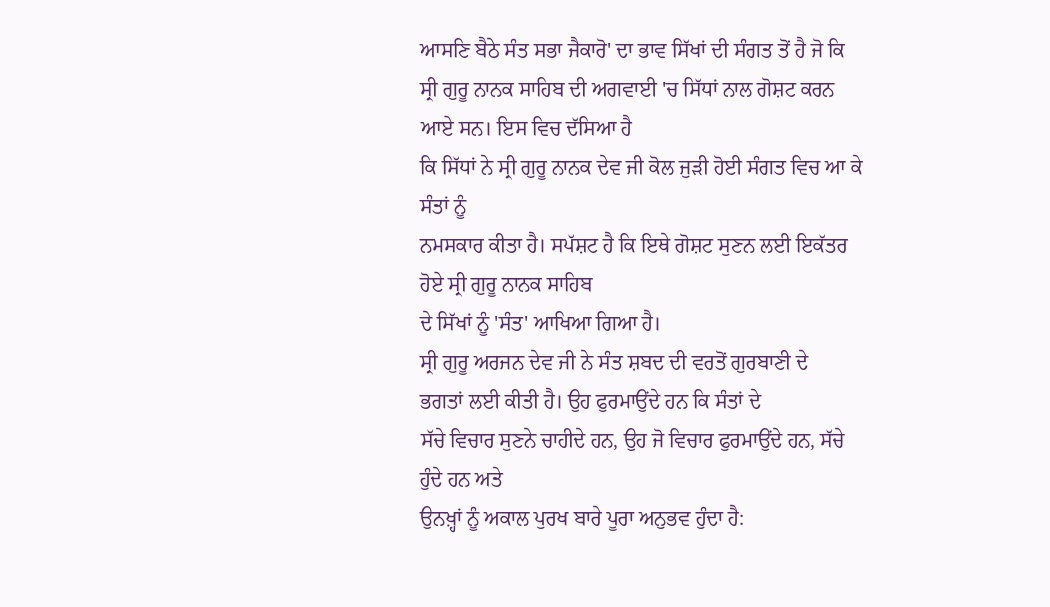ਆਸਣਿ ਬੈਠੇ ਸੰਤ ਸਭਾ ਜੈਕਾਰੋ' ਦਾ ਭਾਵ ਸਿੱਖਾਂ ਦੀ ਸੰਗਤ ਤੋਂ ਹੈ ਜੋ ਕਿ
ਸ੍ਰੀ ਗੁਰੂ ਨਾਨਕ ਸਾਹਿਬ ਦੀ ਅਗਵਾਈ 'ਚ ਸਿੱਧਾਂ ਨਾਲ ਗੋਸ਼ਟ ਕਰਨ ਆਏ ਸਨ। ਇਸ ਵਿਚ ਦੱਸਿਆ ਹੈ
ਕਿ ਸਿੱਧਾਂ ਨੇ ਸ੍ਰੀ ਗੁਰੂ ਨਾਨਕ ਦੇਵ ਜੀ ਕੋਲ ਜੁੜੀ ਹੋਈ ਸੰਗਤ ਵਿਚ ਆ ਕੇ ਸੰਤਾਂ ਨੂੰ
ਨਮਸਕਾਰ ਕੀਤਾ ਹੈ। ਸਪੱਸ਼ਟ ਹੈ ਕਿ ਇਥੇ ਗੋਸ਼ਟ ਸੁਣਨ ਲਈ ਇਕੱਤਰ ਹੋਏ ਸ੍ਰੀ ਗੁਰੂ ਨਾਨਕ ਸਾਹਿਬ
ਦੇ ਸਿੱਖਾਂ ਨੂੰ 'ਸੰਤ' ਆਖਿਆ ਗਿਆ ਹੈ।
ਸ੍ਰੀ ਗੁਰੂ ਅਰਜਨ ਦੇਵ ਜੀ ਨੇ ਸੰਤ ਸ਼ਬਦ ਦੀ ਵਰਤੋਂ ਗੁਰਬਾਣੀ ਦੇ
ਭਗਤਾਂ ਲਈ ਕੀਤੀ ਹੈ। ਉਹ ਫੁਰਮਾਉਂਦੇ ਹਨ ਕਿ ਸੰਤਾਂ ਦੇ
ਸੱਚੇ ਵਿਚਾਰ ਸੁਣਨੇ ਚਾਹੀਦੇ ਹਨ, ਉਹ ਜੋ ਵਿਚਾਰ ਫੁਰਮਾਉਂਦੇ ਹਨ, ਸੱਚੇ ਹੁੰਦੇ ਹਨ ਅਤੇ
ਉਨਖ਼੍ਹਾਂ ਨੂੰ ਅਕਾਲ ਪੁਰਖ ਬਾਰੇ ਪੂਰਾ ਅਨੁਭਵ ਹੁੰਦਾ ਹੈ: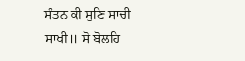ਸੰਤਨ ਕੀ ਸੁਣਿ ਸਾਚੀ ਸਾਖੀ॥ ਸੋ ਬੋਲਹਿ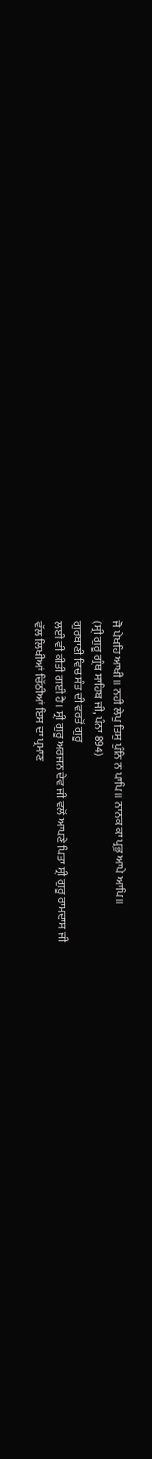ਜੋ ਪੇਖਹਿ ਆਖੀ॥ ਨਹੀ ਲੇਪੁ ਤਿਸੁ ਪੁੰਨਿ ਨ ਪਾਪਿ॥ ਨਾਨਕ ਕਾ ਪ੍ਰਭੁ ਆਪੇ ਆਪਿ॥
(ਸ੍ਰੀ ਗੁਰੂ ਗ੍ਰੰਥ ਸਾਹਿਬ ਜੀ, ਪੰਨਾ 894)
ਗੁਰਬਾਣੀ ਵਿਚ ਸੰਤ ਦੀ ਵਰਤੋਂ ਗੁਰੂ
ਲਈ ਵੀ ਕੀਤੀ ਗਈ ਹੈ। ਸ੍ਰੀ ਗੁਰੂ ਅਰਜਨ ਦੇਵ ਜੀ ਵਲੋਂ ਆਪਣੇ ਪਿਤਾ ਸ੍ਰੀ ਗੁਰੂ ਰਾਮਦਾਸ ਜੀ
ਵੱਲ ਲਿਖੀਆਂ ਚਿੱਠੀਆਂ ਇਸ ਦਾ ਪ੍ਰਮਾਣ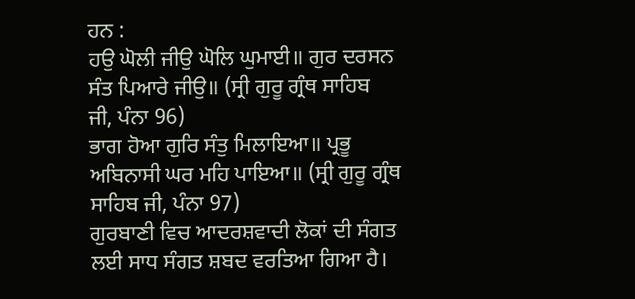ਹਨ :
ਹਉ ਘੋਲੀ ਜੀਉ ਘੋਲਿ ਘੁਮਾਈ॥ ਗੁਰ ਦਰਸਨ
ਸੰਤ ਪਿਆਰੇ ਜੀਉ॥ (ਸ੍ਰੀ ਗੁਰੂ ਗ੍ਰੰਥ ਸਾਹਿਬ
ਜੀ, ਪੰਨਾ 96)
ਭਾਗ ਹੋਆ ਗੁਰਿ ਸੰਤੁ ਮਿਲਾਇਆ॥ ਪ੍ਰਭੂ
ਅਬਿਨਾਸੀ ਘਰ ਮਹਿ ਪਾਇਆ॥ (ਸ੍ਰੀ ਗੁਰੂ ਗ੍ਰੰਥ ਸਾਹਿਬ ਜੀ, ਪੰਨਾ 97)
ਗੁਰਬਾਣੀ ਵਿਚ ਆਦਰਸ਼ਵਾਦੀ ਲੋਕਾਂ ਦੀ ਸੰਗਤ
ਲਈ ਸਾਧ ਸੰਗਤ ਸ਼ਬਦ ਵਰਤਿਆ ਗਿਆ ਹੈ।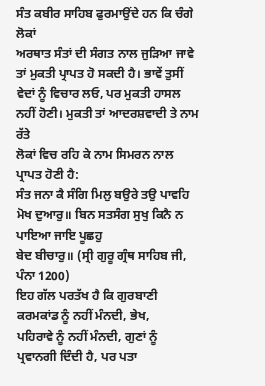ਸੰਤ ਕਬੀਰ ਸਾਹਿਬ ਫੁਰਮਾਉਂਦੇ ਹਨ ਕਿ ਚੰਗੇ ਲੋਕਾਂ
ਅਰਥਾਤ ਸੰਤਾਂ ਦੀ ਸੰਗਤ ਨਾਲ ਜੁੜਿਆ ਜਾਵੇ ਤਾਂ ਮੁਕਤੀ ਪ੍ਰਾਪਤ ਹੋ ਸਕਦੀ ਹੈ। ਭਾਵੇਂ ਤੁਸੀਂ
ਵੇਦਾਂ ਨੂੰ ਵਿਚਾਰ ਲਓ, ਪਰ ਮੁਕਤੀ ਹਾਸਲ ਨਹੀਂ ਹੋਣੀ। ਮੁਕਤੀ ਤਾਂ ਆਦਰਸ਼ਵਾਦੀ ਤੇ ਨਾਮ ਰੱਤੇ
ਲੋਕਾਂ ਵਿਚ ਰਹਿ ਕੇ ਨਾਮ ਸਿਮਰਨ ਨਾਲ ਪ੍ਰਾਪਤ ਹੋਣੀ ਹੈ:
ਸੰਤ ਜਨਾ ਕੈ ਸੰਗਿ ਮਿਲੁ ਬਉਰੇ ਤਉ ਪਾਵਹਿ
ਮੋਖ ਦੁਆਰੁ॥ ਬਿਨ ਸਤਸੰਗ ਸੁਖੁ ਕਿਨੈ ਨ ਪਾਇਆ ਜਾਇ ਪੂਛਹੁ
ਬੇਦ ਬੀਚਾਰੁ॥ (ਸ੍ਰੀ ਗੁਰੂ ਗ੍ਰੰਥ ਸਾਹਿਬ ਜੀ,
ਪੰਨਾ 1200)
ਇਹ ਗੱਲ ਪਰਤੱਖ ਹੈ ਕਿ ਗੁਰਬਾਣੀ ਕਰਮਕਾਂਡ ਨੂੰ ਨਹੀਂ ਮੰਨਦੀ, ਭੇਖ,
ਪਹਿਰਾਵੇ ਨੂੰ ਨਹੀਂ ਮੰਨਦੀ, ਗੁਣਾਂ ਨੂੰ ਪ੍ਰਵਾਨਗੀ ਦਿੰਦੀ ਹੈ, ਪਰ ਪਤਾ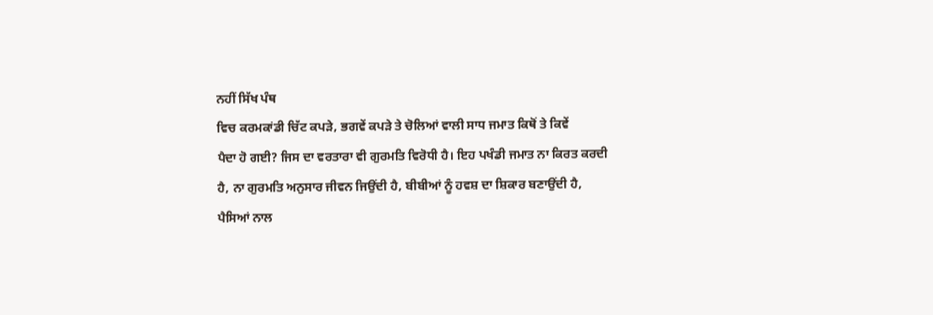ਨਹੀਂ ਸਿੱਖ ਪੰਥ
ਵਿਚ ਕਰਮਕਾਂਡੀ ਚਿੱਟ ਕਪੜੇ, ਭਗਵੇਂ ਕਪੜੇ ਤੇ ਚੋਲਿਆਂ ਵਾਲੀ ਸਾਧ ਜਮਾਤ ਕਿਥੋਂ ਤੇ ਕਿਵੇਂ
ਪੈਦਾ ਹੋ ਗਈ? ਜਿਸ ਦਾ ਵਰਤਾਰਾ ਵੀ ਗੁਰਮਤਿ ਵਿਰੋਧੀ ਹੈ। ਇਹ ਪਖੰਡੀ ਜਮਾਤ ਨਾ ਕਿਰਤ ਕਰਦੀ
ਹੈ, ਨਾ ਗੁਰਮਤਿ ਅਨੁਸਾਰ ਜੀਵਨ ਜਿਉਂਦੀ ਹੈ, ਬੀਬੀਆਂ ਨੂੰ ਹਵਸ਼ ਦਾ ਸ਼ਿਕਾਰ ਬਣਾਉਂਦੀ ਹੈ,
ਪੈਸਿਆਂ ਨਾਲ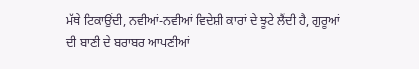ਮੱਥੇ ਟਿਕਾਉਂਦੀ, ਨਵੀਆਂ-ਨਵੀਆਂ ਵਿਦੇਸ਼ੀ ਕਾਰਾਂ ਦੇ ਝੂਟੇ ਲੈਂਦੀ ਹੈ, ਗੁਰੂਆਂ
ਦੀ ਬਾਣੀ ਦੇ ਬਰਾਬਰ ਆਪਣੀਆਂ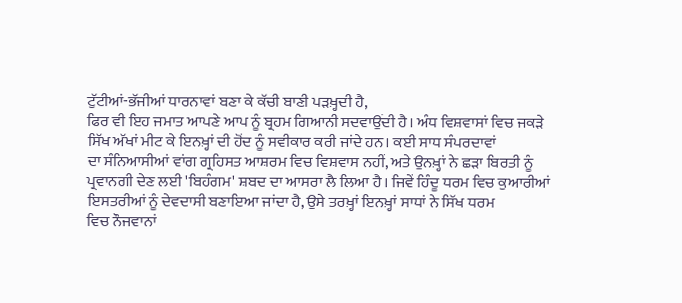ਟੁੱਟੀਆਂ-ਭੱਜੀਆਂ ਧਾਰਨਾਵਾਂ ਬਣਾ ਕੇ ਕੱਚੀ ਬਾਣੀ ਪੜਖ਼੍ਹਦੀ ਹੈ,
ਫਿਰ ਵੀ ਇਹ ਜਮਾਤ ਆਪਣੇ ਆਪ ਨੂੰ ਬ੍ਰਹਮ ਗਿਆਨੀ ਸਦਵਾਉਂਦੀ ਹੈ। ਅੰਧ ਵਿਸ਼ਵਾਸਾਂ ਵਿਚ ਜਕੜੇ
ਸਿੱਖ ਅੱਖਾਂ ਮੀਟ ਕੇ ਇਨਖ਼੍ਹਾਂ ਦੀ ਹੋਂਦ ਨੂੰ ਸਵੀਕਾਰ ਕਰੀ ਜਾਂਦੇ ਹਨ। ਕਈ ਸਾਧ ਸੰਪਰਦਾਵਾਂ
ਦਾ ਸੰਨਿਆਸੀਆਂ ਵਾਂਗ ਗ੍ਰਹਿਸਤ ਆਸ਼ਰਮ ਵਿਚ ਵਿਸ਼ਵਾਸ ਨਹੀਂ, ਅਤੇ ਉਨਖ਼੍ਹਾਂ ਨੇ ਛੜਾ ਬਿਰਤੀ ਨੂੰ
ਪ੍ਰਵਾਨਗੀ ਦੇਣ ਲਈ 'ਬਿਹੰਗਮ' ਸ਼ਬਦ ਦਾ ਆਸਰਾ ਲੈ ਲਿਆ ਹੈ। ਜਿਵੇਂ ਹਿੰਦੂ ਧਰਮ ਵਿਚ ਕੁਆਰੀਆਂ
ਇਸਤਰੀਆਂ ਨੂੰ ਦੇਵਦਾਸੀ ਬਣਾਇਆ ਜਾਂਦਾ ਹੈ, ਉਸੇ ਤਰਖ਼੍ਹਾਂ ਇਨਖ਼੍ਹਾਂ ਸਾਧਾਂ ਨੇ ਸਿੱਖ ਧਰਮ
ਵਿਚ ਨੌਜਵਾਨਾਂ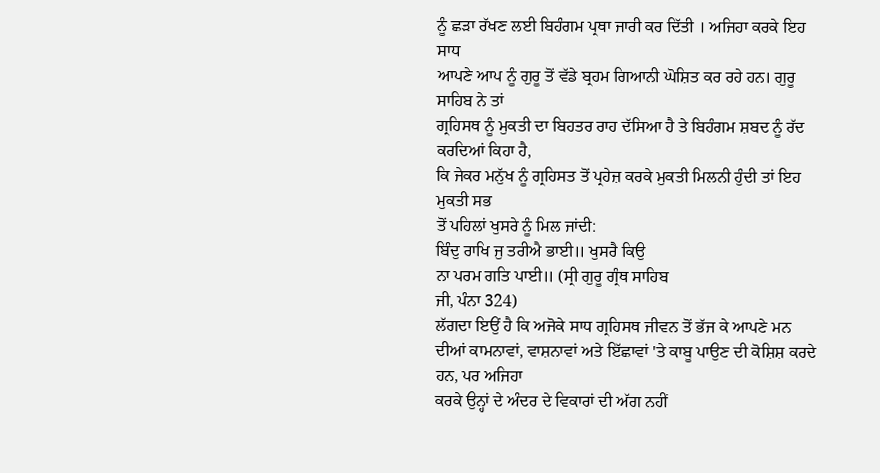ਨੂੰ ਛੜਾ ਰੱਖਣ ਲਈ ਬਿਹੰਗਮ ਪ੍ਰਥਾ ਜਾਰੀ ਕਰ ਦਿੱਤੀ । ਅਜਿਹਾ ਕਰਕੇ ਇਹ ਸਾਧ
ਆਪਣੇ ਆਪ ਨੂੰ ਗੁਰੂ ਤੋਂ ਵੱਡੇ ਬ੍ਰਹਮ ਗਿਆਨੀ ਘੋਸ਼ਿਤ ਕਰ ਰਹੇ ਹਨ। ਗੁਰੂ ਸਾਹਿਬ ਨੇ ਤਾਂ
ਗ੍ਰਹਿਸਥ ਨੂੰ ਮੁਕਤੀ ਦਾ ਬਿਹਤਰ ਰਾਹ ਦੱਸਿਆ ਹੈ ਤੇ ਬਿਹੰਗਮ ਸ਼ਬਦ ਨੂੰ ਰੱਦ ਕਰਦਿਆਂ ਕਿਹਾ ਹੈ,
ਕਿ ਜੇਕਰ ਮਨੁੱਖ ਨੂੰ ਗ੍ਰਹਿਸਤ ਤੋਂ ਪ੍ਰਹੇਜ਼ ਕਰਕੇ ਮੁਕਤੀ ਮਿਲਨੀ ਹੁੰਦੀ ਤਾਂ ਇਹ ਮੁਕਤੀ ਸਭ
ਤੋਂ ਪਹਿਲਾਂ ਖੁਸਰੇ ਨੂੰ ਮਿਲ ਜਾਂਦੀ:
ਬਿੰਦੁ ਰਾਖਿ ਜੁ ਤਰੀਐ ਭਾਈ॥ ਖੁਸਰੈ ਕਿਉ
ਨਾ ਪਰਮ ਗਤਿ ਪਾਈ॥ (ਸ੍ਰੀ ਗੁਰੂ ਗ੍ਰੰਥ ਸਾਹਿਬ
ਜੀ, ਪੰਨਾ 324)
ਲੱਗਦਾ ਇਉਂ ਹੈ ਕਿ ਅਜੋਕੇ ਸਾਧ ਗ੍ਰਹਿਸਥ ਜੀਵਨ ਤੋਂ ਭੱਜ ਕੇ ਆਪਣੇ ਮਨ
ਦੀਆਂ ਕਾਮਨਾਵਾਂ, ਵਾਸ਼ਨਾਵਾਂ ਅਤੇ ਇੱਛਾਵਾਂ 'ਤੇ ਕਾਬੂ ਪਾਉਣ ਦੀ ਕੋਸ਼ਿਸ਼ ਕਰਦੇ ਹਨ, ਪਰ ਅਜਿਹਾ
ਕਰਕੇ ਉਨ੍ਹਾਂ ਦੇ ਅੰਦਰ ਦੇ ਵਿਕਾਰਾਂ ਦੀ ਅੱਗ ਨਹੀਂ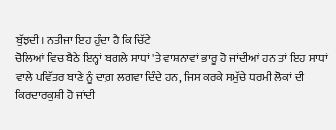ਬੁੱਝਦੀ। ਨਤੀਜਾ ਇਹ ਹੁੰਦਾ ਹੈ ਕਿ ਚਿੱਟੇ
ਚੋਲਿਆਂ ਵਿਚ ਬੈਠੇ ਇਨ੍ਹਾਂ ਬਗਲੇ ਸਾਧਾਂ 'ਤੇ ਵਾਸ਼ਨਾਵਾਂ ਭਾਰੂ ਹੋ ਜਾਂਦੀਆਂ ਹਨ ਤਾਂ ਇਹ ਸਾਧਾਂ
ਵਾਲੇ ਪਵਿੱਤਰ ਬਾਣੇ ਨੂੰ ਦਾਗ਼ ਲਗਵਾ ਦਿੰਦੇ ਹਨ, ਜਿਸ ਕਰਕੇ ਸਮੁੱਚੇ ਧਰਮੀ ਲੋਕਾਂ ਦੀ
ਕਿਰਦਾਰਕੁਸ਼ੀ ਹੋ ਜਾਂਦੀ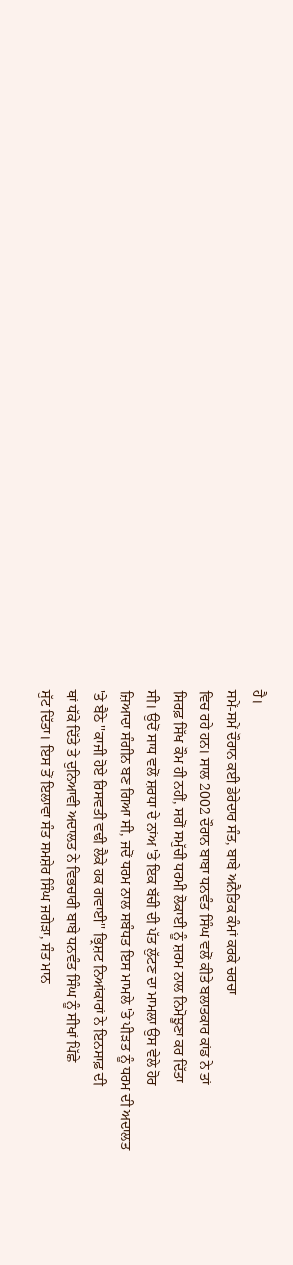ਹੈ।
ਸਮੇਂ-ਸਮੇਂ ਦੌਰਾਨ ਕਈ ਡੇਰੇਦਾਰ ਸੰਤ, ਬਾਬੇ ਅਨੈਤਿਕ ਕੰਮਾਂ ਕਰਕੇ ਚਰਚਾ
ਵਿਚ ਰਹੇ ਹਨ। ਸਾਲ 2002 ਦੌਰਾਨ ਬਾਬਾ ਧਨਵੰਤ ਸਿੰਘ ਵਲੋਂ ਕੀਤੇ ਬਲਾਤਕਾਰ ਕਾਂਡ ਨੇ ਤਾਂ
ਸਿਰਫ਼ ਸਿੱਖ ਕੌਮ ਹੀ ਨਹੀਂ, ਸਗੋਂ ਸਮੁੱਚੀ ਧਰਮੀ ਲੋਕਾਈ ਨੂੰ ਸ਼ਰਮ ਨਾਲ ਨਿਮੋਝੂਣਾ ਕਰ ਦਿੱਤਾ
ਸੀ। ਉਦੋਂ ਸਾਧ ਵਲੋਂ ਸ਼ਰਧਾ ਦੇ ਨਾਂਅ 'ਤੇ ਇਕ ਬੱਚੀ ਦੀ ਪੱਤ ਲੁੱਟਣ ਦਾ ਮਾਮਲਾ ਉਸ ਵੇਲੇ ਹੋਰ
ਜ਼ਿਆਦਾ ਸੰਗੀਨ ਬਣ ਗਿਆ ਸੀ, ਜਦੋਂ ਧਰਮ ਨਾਲ ਸਬੰਧਤ ਇਸ ਮਾਮਲੇ 'ਤੇ ਪੀੜਤ ਨੂੰ ਧਰਮ ਦੀ ਅਦਾਲਤ
'ਤੇ ਬੈਠੇ ''ਕਾਜੀ ਹੋਏ ਰਿਸਵਤੀ ਵਢੀ ਲੈਕੇ ਹਕ ਗਵਾਈ'' ਭ੍ਰਿਸ਼ਟ ਨਿਆਂਕਾਰਾਂ ਨੇ ਇਨਸਾਫ਼ ਦੀ
ਥਾਂ ਧੱਕੇ ਦਿੱਤੇ ਤੇ ਦੁਨਿਆਵੀ ਅਦਾਲਤ ਨੇ ਵਿਭਚਾਰੀ ਬਾਬੇ ਧਨਵੰਤ ਸਿੰਘ ਨੂੰ ਸੀਖਾਂ ਪਿੱਛੇ
ਸੁੱਟ ਦਿੱਤਾ। ਇਸ ਤੋਂ ਇਲਾਵਾ ਸੰਤ ਸਮਸ਼ੇਰ ਸਿੰਘ ਜਗੇੜਾ, ਸੰਤ ਮਾਨ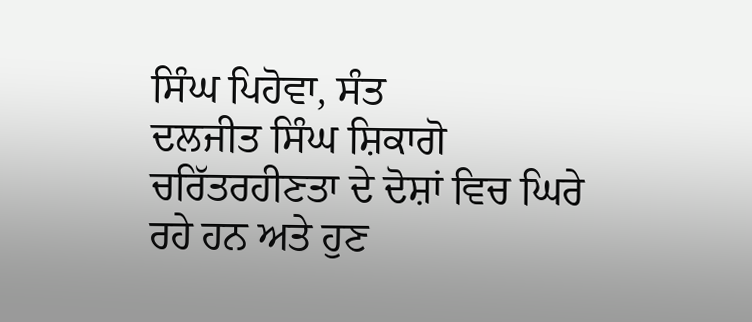ਸਿੰਘ ਪਿਹੋਵਾ, ਸੰਤ
ਦਲਜੀਤ ਸਿੰਘ ਸ਼ਿਕਾਗੋ ਚਰਿੱਤਰਹੀਣਤਾ ਦੇ ਦੋਸ਼ਾਂ ਵਿਚ ਘਿਰੇ ਰਹੇ ਹਨ ਅਤੇ ਹੁਣ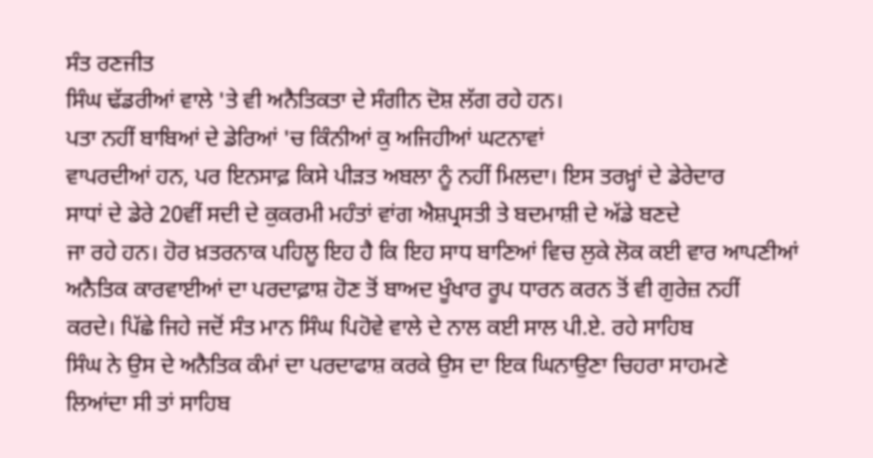ਸੰਤ ਰਣਜੀਤ
ਸਿੰਘ ਢੱਡਰੀਆਂ ਵਾਲੇ 'ਤੇ ਵੀ ਅਨੈਤਿਕਤਾ ਦੇ ਸੰਗੀਨ ਦੋਸ਼ ਲੱਗ ਰਹੇ ਹਨ।
ਪਤਾ ਨਹੀਂ ਬਾਬਿਆਂ ਦੇ ਡੇਰਿਆਂ 'ਚ ਕਿੰਨੀਆਂ ਕੁ ਅਜਿਹੀਆਂ ਘਟਨਾਵਾਂ
ਵਾਪਰਦੀਆਂ ਹਨ, ਪਰ ਇਨਸਾਫ਼ ਕਿਸੇ ਪੀੜਤ ਅਬਲਾ ਨੂੰ ਨਹੀਂ ਮਿਲਦਾ। ਇਸ ਤਰਖ਼੍ਹਾਂ ਦੇ ਡੇਰੇਦਾਰ
ਸਾਧਾਂ ਦੇ ਡੇਰੇ 20ਵੀਂ ਸਦੀ ਦੇ ਕੁਕਰਮੀ ਮਹੰਤਾਂ ਵਾਂਗ ਐਸ਼ਪ੍ਰਸਤੀ ਤੇ ਬਦਮਾਸ਼ੀ ਦੇ ਅੱਡੇ ਬਣਦੇ
ਜਾ ਰਹੇ ਹਨ। ਹੋਰ ਖ਼ਤਰਨਾਕ ਪਹਿਲੂ ਇਹ ਹੈ ਕਿ ਇਹ ਸਾਧ ਬਾਣਿਆਂ ਵਿਚ ਲੁਕੇ ਲੋਕ ਕਈ ਵਾਰ ਆਪਣੀਆਂ
ਅਨੈਤਿਕ ਕਾਰਵਾਈਆਂ ਦਾ ਪਰਦਾਫ਼ਾਸ਼ ਹੋਣ ਤੋਂ ਬਾਅਦ ਖੂੰਖਾਰ ਰੂਪ ਧਾਰਨ ਕਰਨ ਤੋਂ ਵੀ ਗੁਰੇਜ਼ ਨਹੀਂ
ਕਰਦੇ। ਪਿੱਛੇ ਜਿਹੇ ਜਦੋਂ ਸੰਤ ਮਾਨ ਸਿੰਘ ਪਿਹੋਵੇ ਵਾਲੇ ਦੇ ਨਾਲ ਕਈ ਸਾਲ ਪੀ.ਏ. ਰਹੇ ਸਾਹਿਬ
ਸਿੰਘ ਨੇ ਉਸ ਦੇ ਅਨੈਤਿਕ ਕੰਮਾਂ ਦਾ ਪਰਦਾਫਾਸ਼ ਕਰਕੇ ਉਸ ਦਾ ਇਕ ਘਿਨਾਉਣਾ ਚਿਹਰਾ ਸਾਹਮਣੇ
ਲਿਆਂਦਾ ਸੀ ਤਾਂ ਸਾਹਿਬ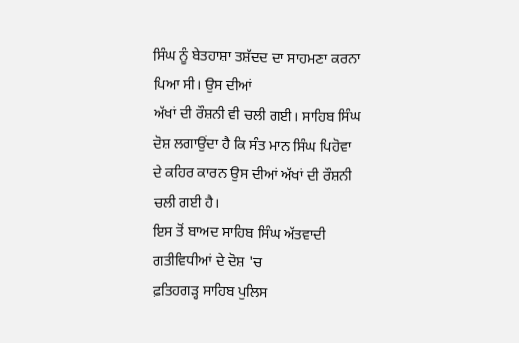ਸਿੰਘ ਨੂੰ ਬੇਤਹਾਸ਼ਾ ਤਸ਼ੱਦਦ ਦਾ ਸਾਹਮਣਾ ਕਰਨਾ ਪਿਆ ਸੀ। ਉਸ ਦੀਆਂ
ਅੱਖਾਂ ਦੀ ਰੌਸ਼ਨੀ ਵੀ ਚਲੀ ਗਈ। ਸਾਹਿਬ ਸਿੰਘ ਦੋਸ਼ ਲਗਾਉਂਦਾ ਹੈ ਕਿ ਸੰਤ ਮਾਨ ਸਿੰਘ ਪਿਹੋਵਾ
ਦੇ ਕਹਿਰ ਕਾਰਨ ਉਸ ਦੀਆਂ ਅੱਖਾਂ ਦੀ ਰੌਸ਼ਨੀ ਚਲੀ ਗਈ ਹੈ।
ਇਸ ਤੋਂ ਬਾਅਦ ਸਾਹਿਬ ਸਿੰਘ ਅੱਤਵਾਦੀ ਗਤੀਵਿਧੀਆਂ ਦੇ ਦੋਸ਼ 'ਚ
ਫ਼ਤਿਹਗੜ੍ਹ ਸਾਹਿਬ ਪੁਲਿਸ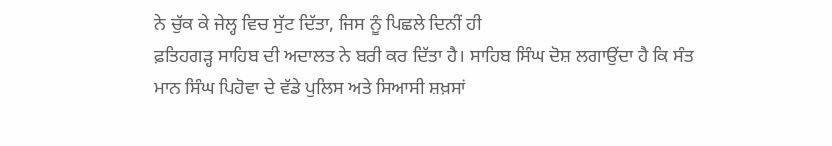ਨੇ ਚੁੱਕ ਕੇ ਜੇਲ੍ਹ ਵਿਚ ਸੁੱਟ ਦਿੱਤਾ, ਜਿਸ ਨੂੰ ਪਿਛਲੇ ਦਿਨੀਂ ਹੀ
ਫ਼ਤਿਹਗੜ੍ਹ ਸਾਹਿਬ ਦੀ ਅਦਾਲਤ ਨੇ ਬਰੀ ਕਰ ਦਿੱਤਾ ਹੈ। ਸਾਹਿਬ ਸਿੰਘ ਦੋਸ਼ ਲਗਾਉਂਦਾ ਹੈ ਕਿ ਸੰਤ
ਮਾਨ ਸਿੰਘ ਪਿਹੋਵਾ ਦੇ ਵੱਡੇ ਪੁਲਿਸ ਅਤੇ ਸਿਆਸੀ ਸ਼ਖ਼ਸਾਂ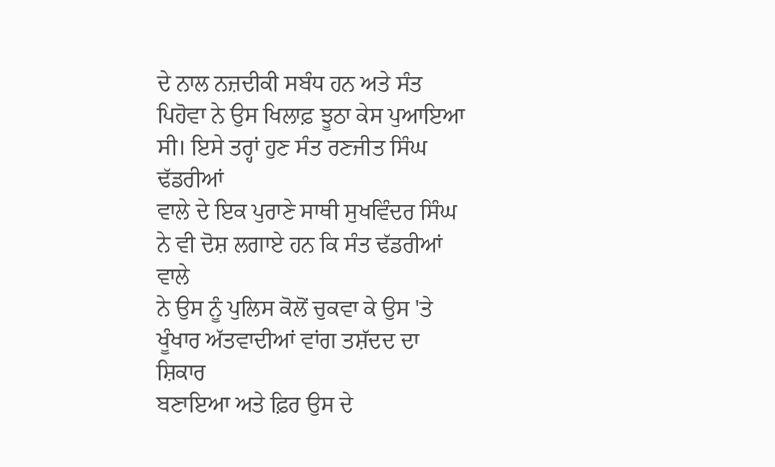ਦੇ ਨਾਲ ਨਜ਼ਦੀਕੀ ਸਬੰਧ ਹਨ ਅਤੇ ਸੰਤ
ਪਿਹੋਵਾ ਨੇ ਉਸ ਖਿਲਾਫ਼ ਝੂਠਾ ਕੇਸ ਪੁਆਇਆ ਸੀ। ਇਸੇ ਤਰ੍ਹਾਂ ਹੁਣ ਸੰਤ ਰਣਜੀਤ ਸਿੰਘ ਢੱਡਰੀਆਂ
ਵਾਲੇ ਦੇ ਇਕ ਪੁਰਾਣੇ ਸਾਥੀ ਸੁਖਵਿੰਦਰ ਸਿੰਘ ਨੇ ਵੀ ਦੋਸ਼ ਲਗਾਏ ਹਨ ਕਿ ਸੰਤ ਢੱਡਰੀਆਂ ਵਾਲੇ
ਨੇ ਉਸ ਨੂੰ ਪੁਲਿਸ ਕੋਲੋਂ ਚੁਕਵਾ ਕੇ ਉਸ 'ਤੇ ਖੂੰਖਾਰ ਅੱਤਵਾਦੀਆਂ ਵਾਂਗ ਤਸ਼ੱਦਦ ਦਾ ਸ਼ਿਕਾਰ
ਬਣਾਇਆ ਅਤੇ ਫ਼ਿਰ ਉਸ ਦੇ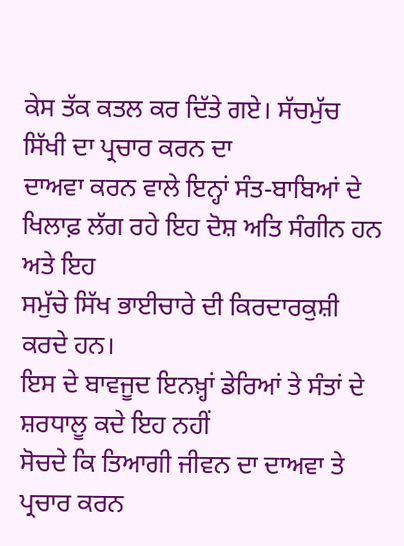ਕੇਸ ਤੱਕ ਕਤਲ ਕਰ ਦਿੱਤੇ ਗਏ। ਸੱਚਮੁੱਚ ਸਿੱਖੀ ਦਾ ਪ੍ਰਚਾਰ ਕਰਨ ਦਾ
ਦਾਅਵਾ ਕਰਨ ਵਾਲੇ ਇਨ੍ਹਾਂ ਸੰਤ-ਬਾਬਿਆਂ ਦੇ ਖਿਲਾਫ਼ ਲੱਗ ਰਹੇ ਇਹ ਦੋਸ਼ ਅਤਿ ਸੰਗੀਨ ਹਨ ਅਤੇ ਇਹ
ਸਮੁੱਚੇ ਸਿੱਖ ਭਾਈਚਾਰੇ ਦੀ ਕਿਰਦਾਰਕੁਸ਼ੀ ਕਰਦੇ ਹਨ।
ਇਸ ਦੇ ਬਾਵਜੂਦ ਇਨਖ਼੍ਹਾਂ ਡੇਰਿਆਂ ਤੇ ਸੰਤਾਂ ਦੇ ਸ਼ਰਧਾਲੂ ਕਦੇ ਇਹ ਨਹੀਂ
ਸੋਚਦੇ ਕਿ ਤਿਆਗੀ ਜੀਵਨ ਦਾ ਦਾਅਵਾ ਤੇ ਪ੍ਰਚਾਰ ਕਰਨ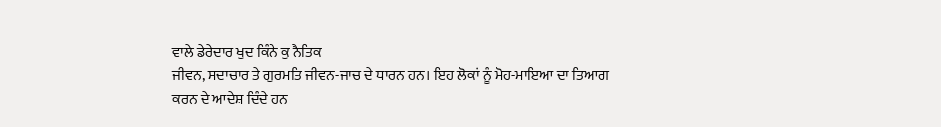ਵਾਲੇ ਡੇਰੇਦਾਰ ਖੁਦ ਕਿੰਨੇ ਕੁ ਨੈਤਿਕ
ਜੀਵਨ, ਸਦਾਚਾਰ ਤੇ ਗੁਰਮਤਿ ਜੀਵਨ-ਜਾਚ ਦੇ ਧਾਰਨ ਹਨ। ਇਹ ਲੋਕਾਂ ਨੂੰ ਮੋਹ-ਮਾਇਆ ਦਾ ਤਿਆਗ
ਕਰਨ ਦੇ ਆਦੇਸ਼ ਦਿੰਦੇ ਹਨ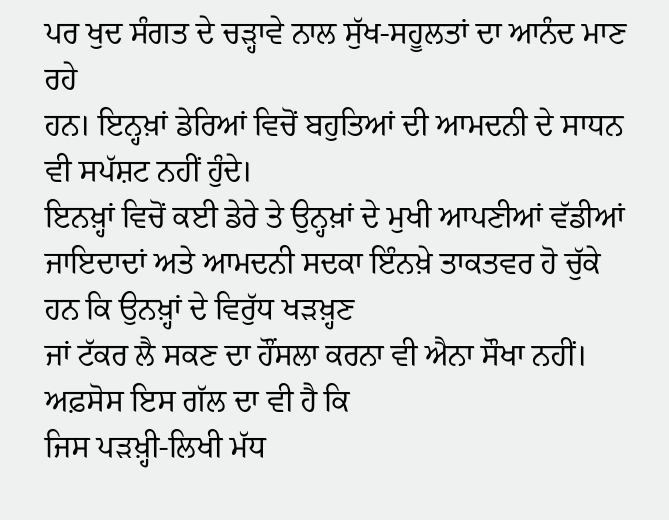ਪਰ ਖੁਦ ਸੰਗਤ ਦੇ ਚੜ੍ਹਾਵੇ ਨਾਲ ਸੁੱਖ-ਸਹੂਲਤਾਂ ਦਾ ਆਨੰਦ ਮਾਣ ਰਹੇ
ਹਨ। ਇਨ੍ਹਖ਼ਾਂ ਡੇਰਿਆਂ ਵਿਚੋਂ ਬਹੁਤਿਆਂ ਦੀ ਆਮਦਨੀ ਦੇ ਸਾਧਨ ਵੀ ਸਪੱਸ਼ਟ ਨਹੀਂ ਹੁੰਦੇ।
ਇਨਖ਼੍ਹਾਂ ਵਿਚੋਂ ਕਈ ਡੇਰੇ ਤੇ ਉਨ੍ਹਖ਼ਾਂ ਦੇ ਮੁਖੀ ਆਪਣੀਆਂ ਵੱਡੀਆਂ
ਜਾਇਦਾਦਾਂ ਅਤੇ ਆਮਦਨੀ ਸਦਕਾ ਇੰਨਖ਼ੇ ਤਾਕਤਵਰ ਹੋ ਚੁੱਕੇ ਹਨ ਕਿ ਉਨਖ਼੍ਹਾਂ ਦੇ ਵਿਰੁੱਧ ਖੜਖ਼੍ਹਣ
ਜਾਂ ਟੱਕਰ ਲੈ ਸਕਣ ਦਾ ਹੌਂਸਲਾ ਕਰਨਾ ਵੀ ਐਨਾ ਸੌਖਾ ਨਹੀਂ। ਅਫ਼ਸੋਸ ਇਸ ਗੱਲ ਦਾ ਵੀ ਹੈ ਕਿ
ਜਿਸ ਪੜਖ਼੍ਹੀ-ਲਿਖੀ ਮੱਧ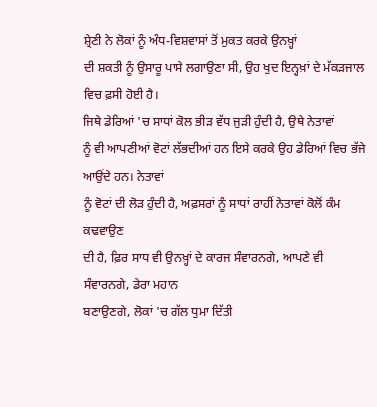ਸ਼੍ਰੇਣੀ ਨੇ ਲੋਕਾਂ ਨੂੰ ਅੰਧ-ਵਿਸ਼ਵਾਸਾਂ ਤੋਂ ਮੁਕਤ ਕਰਕੇ ਉਨਖ਼੍ਹਾਂ
ਦੀ ਸ਼ਕਤੀ ਨੂੰ ਉਸਾਰੂ ਪਾਸੇ ਲਗਾਉਣਾ ਸੀ, ਉਹ ਖੁਦ ਇਨ੍ਹਖ਼ਾਂ ਦੇ ਮੱਕੜਜਾਲ ਵਿਚ ਫ਼ਸੀ ਹੋਈ ਹੈ।
ਜਿਥੇ ਡੇਰਿਆਂ 'ਚ ਸਾਧਾਂ ਕੋਲ ਭੀੜ ਵੱਧ ਜੁੜੀ ਹੁੰਦੀ ਹੈ, ਉਥੇ ਨੇਤਾਵਾਂ
ਨੂੰ ਵੀ ਆਪਣੀਆਂ ਵੋਟਾਂ ਲੱਭਦੀਆਂ ਹਨ ਇਸੇ ਕਰਕੇ ਉਹ ਡੇਰਿਆਂ ਵਿਚ ਭੱਜੇ ਆਉਂਦੇ ਹਨ। ਨੇਤਾਵਾਂ
ਨੂੰ ਵੋਟਾਂ ਦੀ ਲੋੜ ਹੁੰਦੀ ਹੈ, ਅਫ਼ਸਰਾਂ ਨੂੰ ਸਾਧਾਂ ਰਾਹੀਂ ਨੇਤਾਵਾਂ ਕੋਲੋਂ ਕੰਮ ਕਢਵਾਉਣ
ਦੀ ਹੈ, ਫ਼ਿਰ ਸਾਧ ਵੀ ਉਨਖ਼੍ਹਾਂ ਦੇ ਕਾਰਜ ਸੰਵਾਰਨਗੇ, ਆਪਣੇ ਵੀ ਸੰਵਾਰਨਗੇ, ਡੇਰਾ ਮਹਾਨ
ਬਣਾਉਣਗੇ, ਲੋਕਾਂ 'ਚ ਗੱਲ ਧੁਮਾ ਦਿੱਤੀ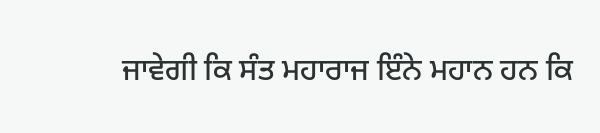ਜਾਵੇਗੀ ਕਿ ਸੰਤ ਮਹਾਰਾਜ ਇੰਨੇ ਮਹਾਨ ਹਨ ਕਿ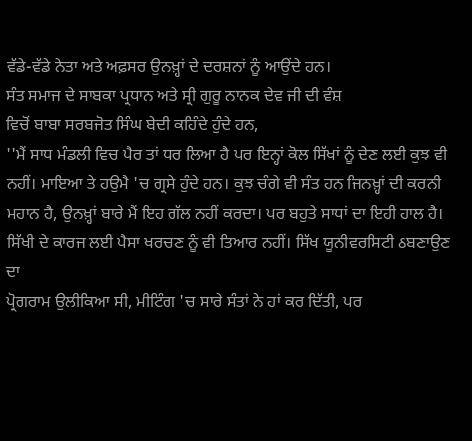ਵੱਡੇ-ਵੱਡੇ ਨੇਤਾ ਅਤੇ ਅਫ਼ਸਰ ਉਨਖ਼੍ਹਾਂ ਦੇ ਦਰਸ਼ਨਾਂ ਨੂੰ ਆਉਂਦੇ ਹਨ।
ਸੰਤ ਸਮਾਜ ਦੇ ਸਾਬਕਾ ਪ੍ਰਧਾਨ ਅਤੇ ਸ੍ਰੀ ਗੁਰੂ ਨਾਨਕ ਦੇਵ ਜੀ ਦੀ ਵੰਸ਼
ਵਿਚੋਂ ਬਾਬਾ ਸਰਬਜੋਤ ਸਿੰਘ ਬੇਦੀ ਕਹਿੰਦੇ ਹੁੰਦੇ ਹਨ,
''ਮੈਂ ਸਾਧ ਮੰਡਲੀ ਵਿਚ ਪੈਰ ਤਾਂ ਧਰ ਲਿਆ ਹੈ ਪਰ ਇਨ੍ਹਾਂ ਕੋਲ ਸਿੱਖਾਂ ਨੂੰ ਦੇਣ ਲਈ ਕੁਝ ਵੀ
ਨਹੀਂ। ਮਾਇਆ ਤੇ ਹਉਮੈ 'ਚ ਗ੍ਰਸੇ ਹੁੰਦੇ ਹਨ। ਕੁਝ ਚੰਗੇ ਵੀ ਸੰਤ ਹਨ ਜਿਨਖ਼੍ਹਾਂ ਦੀ ਕਰਨੀ
ਮਹਾਨ ਹੈ, ਉਨਖ਼੍ਹਾਂ ਬਾਰੇ ਮੈਂ ਇਹ ਗੱਲ ਨਹੀਂ ਕਰਦਾ। ਪਰ ਬਹੁਤੇ ਸਾਧਾਂ ਦਾ ਇਹੀ ਹਾਲ ਹੈ।
ਸਿੱਖੀ ਦੇ ਕਾਰਜ ਲਈ ਪੈਸਾ ਖਰਚਣ ਨੂੰ ਵੀ ਤਿਆਰ ਨਹੀਂ। ਸਿੱਖ ਯੂਨੀਵਰਸਿਟੀ ઠਬਣਾਉਣ ਦਾ
ਪ੍ਰੋਗਰਾਮ ਉਲੀਕਿਆ ਸੀ, ਮੀਟਿੰਗ 'ਚ ਸਾਰੇ ਸੰਤਾਂ ਨੇ ਹਾਂ ਕਰ ਦਿੱਤੀ, ਪਰ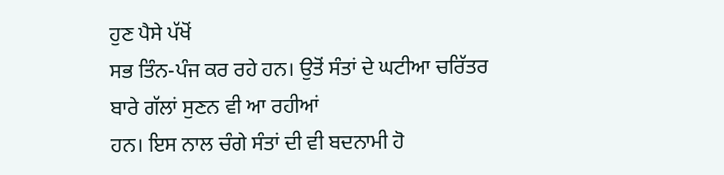ਹੁਣ ਪੈਸੇ ਪੱਖੋਂ
ਸਭ ਤਿੰਨ-ਪੰਜ ਕਰ ਰਹੇ ਹਨ। ਉਤੋਂ ਸੰਤਾਂ ਦੇ ਘਟੀਆ ਚਰਿੱਤਰ ਬਾਰੇ ਗੱਲਾਂ ਸੁਣਨ ਵੀ ਆ ਰਹੀਆਂ
ਹਨ। ਇਸ ਨਾਲ ਚੰਗੇ ਸੰਤਾਂ ਦੀ ਵੀ ਬਦਨਾਮੀ ਹੋ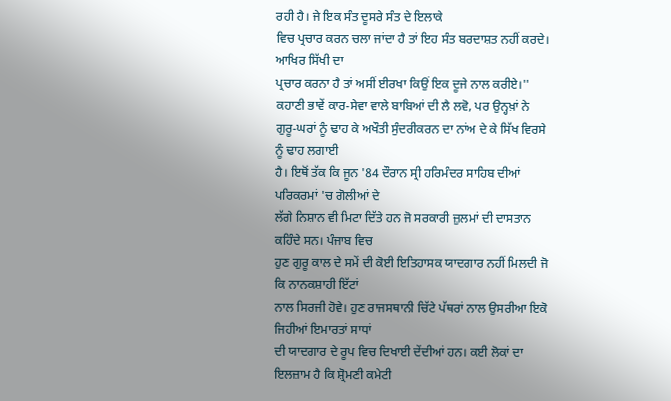ਰਹੀ ਹੈ। ਜੇ ਇਕ ਸੰਤ ਦੂਸਰੇ ਸੰਤ ਦੇ ਇਲਾਕੇ
ਵਿਚ ਪ੍ਰਚਾਰ ਕਰਨ ਚਲਾ ਜਾਂਦਾ ਹੈ ਤਾਂ ਇਹ ਸੰਤ ਬਰਦਾਸ਼ਤ ਨਹੀਂ ਕਰਦੇ। ਆਖਿਰ ਸਿੱਖੀ ਦਾ
ਪ੍ਰਚਾਰ ਕਰਨਾ ਹੈ ਤਾਂ ਅਸੀਂ ਈਰਖਾ ਕਿਉਂ ਇਕ ਦੂਜੇ ਨਾਲ ਕਰੀਏ।''
ਕਹਾਣੀ ਭਾਵੇਂ ਕਾਰ-ਸੇਵਾ ਵਾਲੇ ਬਾਬਿਆਂ ਦੀ ਲੈ ਲਵੋ, ਪਰ ਉਨ੍ਹਖ਼ਾਂ ਨੇ
ਗੁਰੂ-ਘਰਾਂ ਨੂੰ ਢਾਹ ਕੇ ਅਖੌਤੀ ਸੁੰਦਰੀਕਰਨ ਦਾ ਨਾਂਅ ਦੇ ਕੇ ਸਿੱਖ ਵਿਰਸੇ ਨੂੰ ਢਾਹ ਲਗਾਈ
ਹੈ। ਇਥੋਂ ਤੱਕ ਕਿ ਜੂਨ '84 ਦੌਰਾਨ ਸ੍ਰੀ ਹਰਿਮੰਦਰ ਸਾਹਿਬ ਦੀਆਂ ਪਰਿਕਰਮਾਂ 'ਚ ਗੋਲੀਆਂ ਦੇ
ਲੱਗੇ ਨਿਸ਼ਾਨ ਵੀ ਮਿਟਾ ਦਿੱਤੇ ਹਨ ਜੋ ਸਰਕਾਰੀ ਜ਼ੁਲਮਾਂ ਦੀ ਦਾਸਤਾਨ ਕਹਿੰਦੇ ਸਨ। ਪੰਜਾਬ ਵਿਚ
ਹੁਣ ਗੁਰੂ ਕਾਲ ਦੇ ਸਮੇਂ ਦੀ ਕੋਈ ਇਤਿਹਾਸਕ ਯਾਦਗਾਰ ਨਹੀਂ ਮਿਲਦੀ ਜੋ ਕਿ ਨਾਨਕਸ਼ਾਹੀ ਇੱਟਾਂ
ਨਾਲ ਸਿਰਜੀ ਹੋਵੇ। ਹੁਣ ਰਾਜਸਥਾਨੀ ਚਿੱਟੇ ਪੱਥਰਾਂ ਨਾਲ ਉਸਰੀਆ ਇਕੋ ਜਿਹੀਆਂ ਇਮਾਰਤਾਂ ਸਾਧਾਂ
ਦੀ ਯਾਦਗਾਰ ਦੇ ਰੂਪ ਵਿਚ ਦਿਖਾਈ ਦੇਂਦੀਆਂ ਹਨ। ਕਈ ਲੋਕਾਂ ਦਾ ਇਲਜ਼ਾਮ ਹੈ ਕਿ ਸ਼੍ਰੋਮਣੀ ਕਮੇਟੀ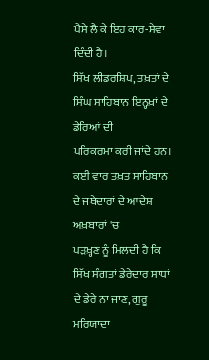ਪੈਸੇ ਲੈ ਕੇ ਇਹ ਕਾਰ-ਸੇਵਾ ਦਿੰਦੀ ਹੈ।
ਸਿੱਖ ਲੀਡਰਸ਼ਿਪ, ਤਖ਼ਤਾਂ ਦੇ ਸਿੰਘ ਸਾਹਿਬਾਨ ਇਨ੍ਹਖ਼ਾਂ ਦੇ ਡੇਰਿਆਂ ਦੀ
ਪਰਿਕਰਮਾ ਕਰੀ ਜਾਂਦੇ ਹਨ। ਕਈ ਵਾਰ ਤਖ਼ਤ ਸਾਹਿਬਾਨ ਦੇ ਜਥੇਦਾਰਾਂ ਦੇ ਆਦੇਸ਼ ਅਖ਼ਬਾਰਾਂ 'ਚ
ਪੜਖ਼੍ਹਣ ਨੂੰ ਮਿਲਦੀ ਹੈ ਕਿ ਸਿੱਖ ਸੰਗਤਾਂ ਡੇਰੇਦਾਰ ਸਾਧਾਂ ਦੇ ਡੇਰੇ ਨਾ ਜਾਣ, ਗੁਰੂ ਮਰਿਯਾਦਾ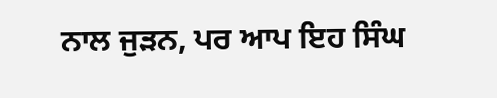ਨਾਲ ਜੁੜਨ, ਪਰ ਆਪ ਇਹ ਸਿੰਘ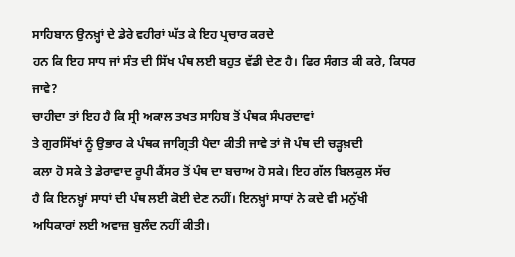ਸਾਹਿਬਾਨ ਉਨਖ਼੍ਹਾਂ ਦੇ ਡੇਰੇ ਵਹੀਰਾਂ ਘੱਤ ਕੇ ਇਹ ਪ੍ਰਚਾਰ ਕਰਦੇ
ਹਨ ਕਿ ਇਹ ਸਾਧ ਜਾਂ ਸੰਤ ਦੀ ਸਿੱਖ ਪੰਥ ਲਈ ਬਹੁਤ ਵੱਡੀ ਦੇਣ ਹੈ। ਫਿਰ ਸੰਗਤ ਕੀ ਕਰੇ, ਕਿਧਰ
ਜਾਵੇ?
ਚਾਹੀਦਾ ਤਾਂ ਇਹ ਹੈ ਕਿ ਸ੍ਰੀ ਅਕਾਲ ਤਖਤ ਸਾਹਿਬ ਤੋਂ ਪੰਥਕ ਸੰਪਰਦਾਵਾਂ
ਤੇ ਗੁਰਸਿੱਖਾਂ ਨੂੰ ਉਭਾਰ ਕੇ ਪੰਥਕ ਜਾਗ੍ਰਿਤੀ ਪੈਦਾ ਕੀਤੀ ਜਾਵੇ ਤਾਂ ਜੋ ਪੰਥ ਦੀ ਚੜ੍ਹਖ਼ਦੀ
ਕਲਾ ਹੋ ਸਕੇ ਤੇ ਡੇਰਾਵਾਦ ਰੂਪੀ ਕੈਂਸਰ ਤੋਂ ਪੰਥ ਦਾ ਬਚਾਅ ਹੋ ਸਕੇ। ਇਹ ਗੱਲ ਬਿਲਕੁਲ ਸੱਚ
ਹੈ ਕਿ ਇਨਖ਼੍ਹਾਂ ਸਾਧਾਂ ਦੀ ਪੰਥ ਲਈ ਕੋਈ ਦੇਣ ਨਹੀਂ। ਇਨਖ਼੍ਹਾਂ ਸਾਧਾਂ ਨੇ ਕਦੇ ਵੀ ਮਨੁੱਖੀ
ਅਧਿਕਾਰਾਂ ਲਈ ਅਵਾਜ਼ ਬੁਲੰਦ ਨਹੀਂ ਕੀਤੀ।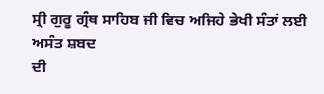ਸ੍ਰੀ ਗੁਰੂ ਗ੍ਰੰਥ ਸਾਹਿਬ ਜੀ ਵਿਚ ਅਜਿਹੇ ਭੇਖੀ ਸੰਤਾਂ ਲਈ ਅਸੰਤ ਸ਼ਬਦ
ਦੀ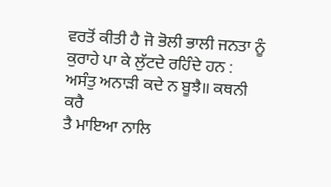ਵਰਤੋਂ ਕੀਤੀ ਹੈ ਜੋ ਭੋਲੀ ਭਾਲੀ ਜਨਤਾ ਨੂੰ ਕੁਰਾਹੇ ਪਾ ਕੇ ਲੁੱਟਦੇ ਰਹਿੰਦੇ ਹਨ :
ਅਸੰਤੁ ਅਨਾੜੀ ਕਦੇ ਨ ਬੂਝੈ॥ ਕਥਨੀ ਕਰੈ
ਤੈ ਮਾਇਆ ਨਾਲਿ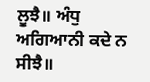ਲੂਝੈ॥ ਅੰਧੁ ਅਗਿਆਨੀ ਕਦੇ ਨ ਸੀਝੈ॥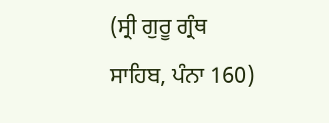(ਸ੍ਰੀ ਗੁਰੂ ਗ੍ਰੰਥ ਸਾਹਿਬ, ਪੰਨਾ 160)